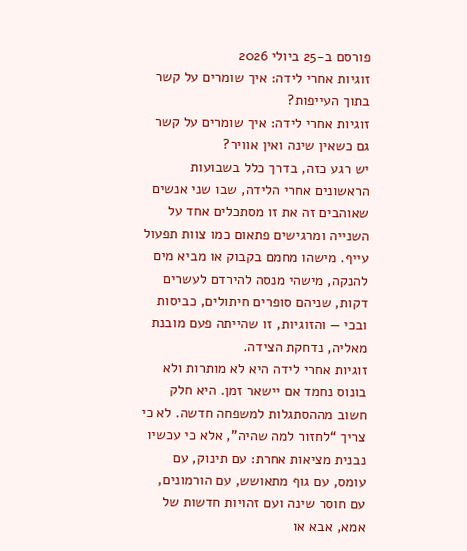פורסם ב-25 ביולי 2026
זוגיות אחרי לידה: איך שומרים על קשר בתוך העייפות?
זוגיות אחרי לידה: איך שומרים על קשר גם כשאין שינה ואין אוויר?
יש רגע כזה, בדרך כלל בשבועות הראשונים אחרי הלידה, שבו שני אנשים שאוהבים זה את זו מסתכלים אחד על השנייה ומרגישים פתאום כמו צוות תפעול עייף. מישהו מחמם בקבוק או מביא מים להנקה, מישהי מנסה להירדם לעשרים דקות, שניהם סופרים חיתולים, כביסות ובכי — והזוגיות, זו שהייתה פעם מובנת מאליה, נדחקת הצידה.
זוגיות אחרי לידה היא לא מותרות ולא בונוס נחמד אם יישאר זמן. היא חלק חשוב מההסתגלות למשפחה חדשה. לא כי צריך “לחזור למה שהיה”, אלא כי עכשיו נבנית מציאות אחרת: עם תינוק, עם עומס, עם גוף מתאושש, עם הורמונים, עם חוסר שינה ועם זהויות חדשות של אמא, אבא או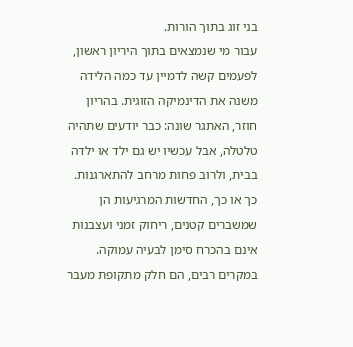בני זוג בתוך הורות.
עבור מי שנמצאים בתוך היריון ראשון, לפעמים קשה לדמיין עד כמה הלידה משנה את הדינמיקה הזוגית. בהריון חוזר, האתגר שונה: כבר יודעים שתהיה טלטלה, אבל עכשיו יש גם ילד או ילדה בבית, ולרוב פחות מרחב להתארגנות. כך או כך, החדשות המרגיעות הן שמשברים קטנים, ריחוק זמני ועצבנות אינם בהכרח סימן לבעיה עמוקה. במקרים רבים, הם חלק מתקופת מעבר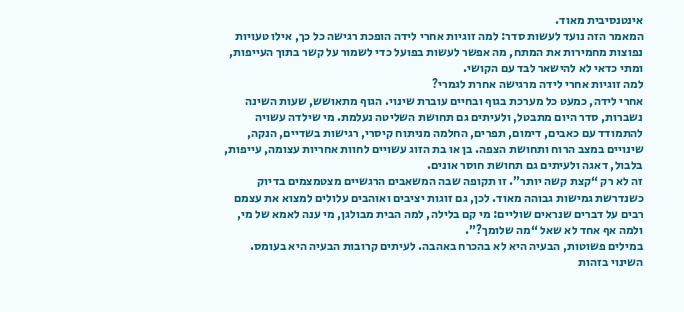אינטנסיבית מאוד.
המאמר הזה נועד לעשות סדר: למה זוגיות אחרי לידה הופכת רגישה כל כך, אילו טעויות נפוצות מחמירות את המתח, מה אפשר לעשות בפועל כדי לשמור על קשר בתוך העייפות, ומתי כדאי לא להישאר לבד עם הקושי.
למה זוגיות אחרי לידה מרגישה אחרת לגמרי?
אחרי לידה, כמעט כל מערכת בגוף ובחיים עוברת שינוי. הגוף מתאושש, שעות השינה נשברות, סדר היום מתבטל, ולעיתים גם תחושת השליטה נעלמת. מי שילדה עשויה להתמודד עם כאבים, דימום, תפרים, החלמה מניתוח קיסרי, רגישות בשדיים, הנקה, שינויים במצב הרוח ותחושת הצפה. בן או בת הזוג עשויים לחוות אחריות עצומה, עייפות, בלבול, דאגה ולעיתים גם תחושת חוסר אונים.
זה לא רק “קצת קשה יותר”. זו תקופה שבה המשאבים הרגשיים מצטמצמים בדיוק כשנדרשת גמישות גבוהה מאוד. לכן, גם זוגות יציבים ואוהבים עלולים למצוא את עצמם רבים על דברים שנראים שוליים: מי קם בלילה, למה הבית מבולגן, מי ענה לאמא של מי, ולמה אף אחד לא שאל “מה שלומך?”.
במילים פשוטות, הבעיה היא לא בהכרח באהבה. לעיתים קרובות הבעיה היא בעומס.
השינוי בזהות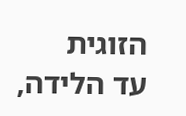הזוגית
עד הלידה,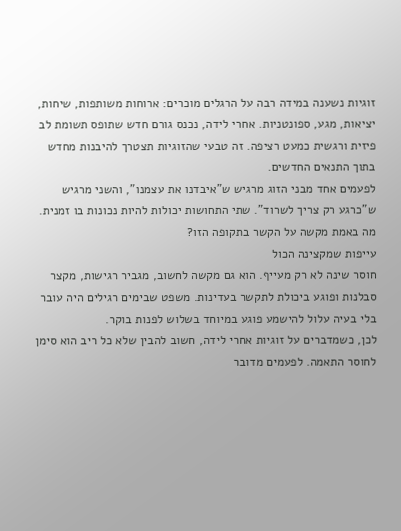זוגיות נשענה במידה רבה על הרגלים מוכרים: ארוחות משותפות, שיחות, יציאות, מגע, ספונטניות. אחרי לידה, נכנס גורם חדש שתופס תשומת לב פיזית ורגשית כמעט רציפה. זה טבעי שהזוגיות תצטרך להיבנות מחדש בתוך התנאים החדשים.
לפעמים אחד מבני הזוג מרגיש ש”איבדנו את עצמנו”, והשני מרגיש ש”כרגע רק צריך לשרוד”. שתי התחושות יכולות להיות נכונות בו זמנית.
מה באמת מקשה על הקשר בתקופה הזו?
עייפות שמקצינה הכול
חוסר שינה לא רק מעייף. הוא גם מקשה לחשוב, מגביר רגישות, מקצר סבלנות ופוגע ביכולת לתקשר בעדינות. משפט שבימים רגילים היה עובר בלי בעיה עלול להישמע פוגע במיוחד בשלוש לפנות בוקר.
לכן, כשמדברים על זוגיות אחרי לידה, חשוב להבין שלא כל ריב הוא סימן לחוסר התאמה. לפעמים מדובר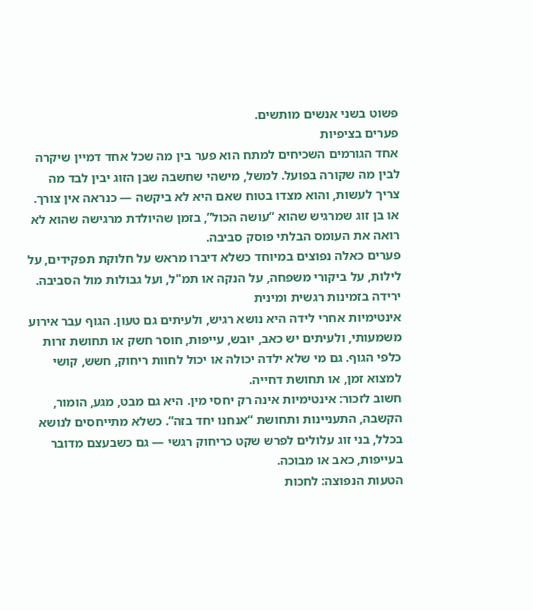פשוט בשני אנשים מותשים.
פערים בציפיות
אחד הגורמים השכיחים למתח הוא פער בין מה שכל אחד דמיין שיקרה לבין מה שקורה בפועל. למשל, מישהי שחשבה שבן הזוג יבין לבד מה צריך לעשות, והוא מצדו בטוח שאם היא לא ביקשה — כנראה אין צורך. או בן זוג שמרגיש שהוא “עושה הכול”, בזמן שהיולדת מרגישה שהוא לא רואה את העומס הבלתי פוסק סביבה.
פערים כאלה נפוצים במיוחד כשלא דיברו מראש על חלוקת תפקידים, על לילות, על ביקורי משפחה, על הנקה או תמ"ל, ועל גבולות מול הסביבה.
ירידה בזמינות רגשית ומינית
אינטימיות אחרי לידה היא נושא רגיש, ולעיתים גם טעון. הגוף עבר אירוע משמעותי, ולעיתים יש כאב, יובש, עייפות, חוסר חשק או תחושת זרות כלפי הגוף. גם מי שלא ילדה יכולה או יכול לחוות ריחוק, חשש, קושי למצוא זמן, או תחושת דחייה.
חשוב לזכור: אינטימיות אינה רק יחסי מין. היא גם מבט, מגע, הומור, הקשבה, התעניינות ותחושת “אנחנו יחד בזה”. כשלא מתייחסים לנושא בכלל, בני זוג עלולים לפרש שקט כריחוק רגשי — גם כשבעצם מדובר בעייפות, כאב או מבוכה.
הטעות הנפוצה: לחכות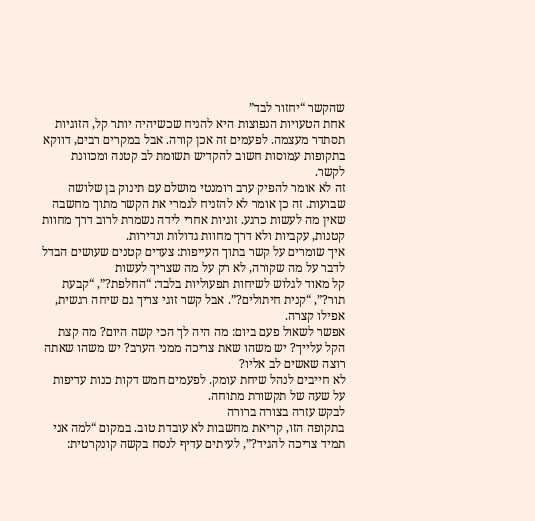שהקשר “יחזור לבד”
אחת הטעויות הנפוצות היא להניח שכשיהיה יותר קל, הזוגיות תסתדר מעצמה. לפעמים זה אכן קורה. אבל במקרים רבים, דווקא בתקופות עמוסות חשוב להקדיש תשומת לב קטנה ומכוונת לקשר.
זה לא אומר להפיק ערב רומנטי מושלם עם תינוק בן שלושה שבועות. זה כן אומר לא להזניח לגמרי את הקשר מתוך מחשבה שאין מה לעשות כרגע. זוגיות אחרי לידה נשמרת לרוב דרך מחוות קטנות, עקביות ולא דרך מחוות גדולות ונדירות.
איך שומרים על קשר בתוך העייפות: צעדים קטנים שעושים הבדל
לדבר על מה שקורה, לא רק על מה שצריך לעשות
קל מאוד לגלוש לשיחות תפעוליות בלבד: “החלפת?”, “קבעת תור?”, “קנית חיתולים?”. אבל קשר זוגי צריך גם שיחה רגשית, אפילו קצרה.
אפשר לשאול פעם ביום: מה היה לך הכי קשה היום? מה קצת הקל עלייך? יש משהו שאת צריכה ממני הערב? יש משהו שאתה רוצה שאשים לב אליו?
לא חייבים לנהל שיחת עומק. לפעמים חמש דקות כנות עדיפות על שעה של תקשורת מתוחה.
לבקש עזרה בצורה ברורה
בתקופה הזו, קריאת מחשבות לא עובדת טוב. במקום “למה אני תמיד צריכה להגיד?”, לעיתים עדיף לנסח בקשה קונקרטית: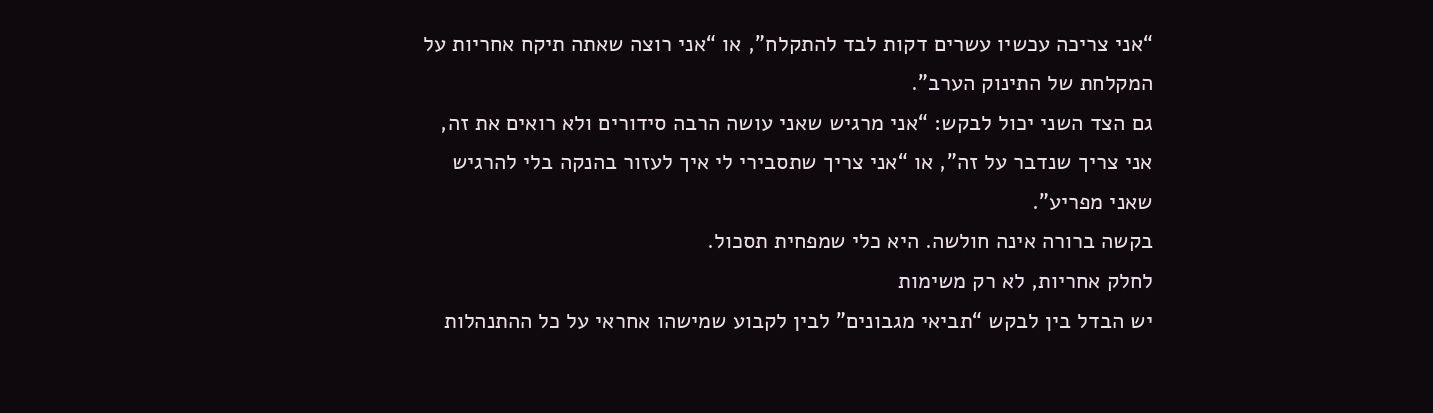“אני צריכה עכשיו עשרים דקות לבד להתקלח”, או “אני רוצה שאתה תיקח אחריות על המקלחת של התינוק הערב”.
גם הצד השני יכול לבקש: “אני מרגיש שאני עושה הרבה סידורים ולא רואים את זה, אני צריך שנדבר על זה”, או “אני צריך שתסבירי לי איך לעזור בהנקה בלי להרגיש שאני מפריע”.
בקשה ברורה אינה חולשה. היא כלי שמפחית תסכול.
לחלק אחריות, לא רק משימות
יש הבדל בין לבקש “תביאי מגבונים” לבין לקבוע שמישהו אחראי על כל ההתנהלות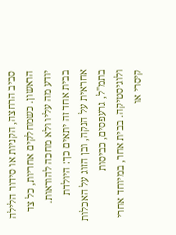סביב הרחצה, הקניות או סידור הלילה הראשון. כשמחלקים אחריות, כל צד יודע מה עליו ולא מחכה להוראות.
בבית אחד זה יתאים כך: היולדת אחראית על הנקה, ובן הזוג על האכלות בתמ"ל, גרעפסים, כביסות ולוגיסטיקה. בבית אחר, במיוחד אחרי קיסרי או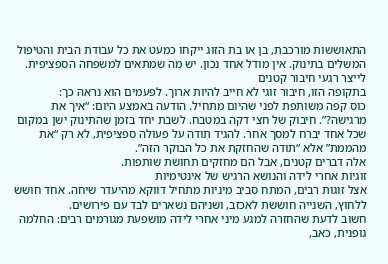התאוששות מורכבת, בן או בת הזוג ייקחו כמעט את כל עבודת הבית והטיפול המשלים בתינוק. אין מודל אחד נכון. יש מה שמתאים למשפחה הספציפית.
לייצר רגעי חיבור קטנים
בתקופה הזו, חיבור זוגי לא חייב להיות ארוך. לפעמים הוא נראה כך:
כוס קפה משותפת לפני שהיום מתחיל. הודעה באמצע היום: “איך את מרגישה?”. חיבוק של חצי דקה במטבח. לשבת יחד בזמן שהתינוק ישן במקום שכל אחד יברח למסך אחר. להגיד תודה על פעולה ספציפית, לא רק “את מהממת” אלא “תודה שהחזקת את כל הבוקר הזה”.
אלה דברים קטנים, אבל הם מחזקים תחושת שותפות.
זוגיות אחרי לידה והנושא הרגיש של אינטימיות
אצל זוגות רבים, המתח סביב מיניות מתחיל דווקא מהיעדר שיחה. אחד חושש ללחוץ, השנייה חוששת לאכזב, ושניהם נשארים לבד עם פירושים.
חשוב לדעת שהחזרה למגע מיני אחרי לידה מושפעת מגורמים רבים: החלמה גופנית, כאב,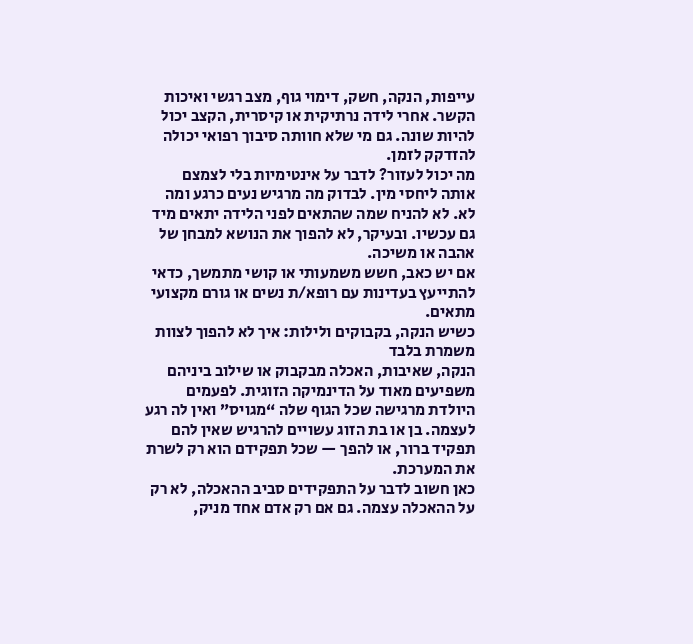עייפות, הנקה, חשק, דימוי גוף, מצב רגשי ואיכות הקשר. אחרי לידה נרתיקית או קיסרית, הקצב יכול להיות שונה. גם מי שלא חוותה סיבוך רפואי יכולה להזדקק לזמן.
מה יכול לעזור? לדבר על אינטימיות בלי לצמצם אותה ליחסי מין. לבדוק מה מרגיש נעים כרגע ומה לא. לא להניח שמה שהתאים לפני הלידה יתאים מיד גם עכשיו. ובעיקר, לא להפוך את הנושא למבחן של אהבה או משיכה.
אם יש כאב, חשש משמעותי או קושי מתמשך, כדאי להתייעץ בעדינות עם רופא/ת נשים או גורם מקצועי מתאים.
כשיש הנקה, בקבוקים ולילות: איך לא להפוך לצוות משמרת בלבד
הנקה, שאיבות, האכלה מבקבוק או שילוב ביניהם משפיעים מאוד על הדינמיקה הזוגית. לפעמים היולדת מרגישה שכל הגוף שלה “מגויס” ואין לה רגע לעצמה. בן או בת הזוג עשויים להרגיש שאין להם תפקיד ברור, או להפך — שכל תפקידם הוא רק לשרת את המערכת.
כאן חשוב לדבר על התפקידים סביב ההאכלה, לא רק על ההאכלה עצמה. גם אם רק אדם אחד מניק,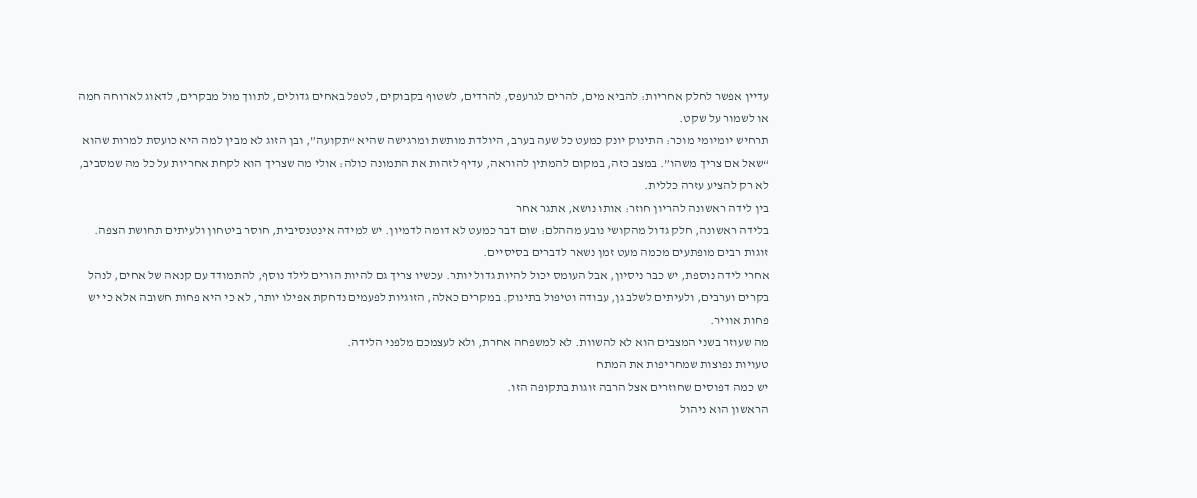עדיין אפשר לחלק אחריות: להביא מים, להרים לגרעפס, להרדים, לשטוף בקבוקים, לטפל באחים גדולים, לתווך מול מבקרים, לדאוג לארוחה חמה או לשמור על שקט.
תרחיש יומיומי מוכר: התינוק יונק כמעט כל שעה בערב, היולדת מותשת ומרגישה שהיא “תקועה”, ובן הזוג לא מבין למה היא כועסת למרות שהוא “שאל אם צריך משהו”. במצב כזה, במקום להמתין להוראה, עדיף לזהות את התמונה כולה: אולי מה שצריך הוא לקחת אחריות על כל מה שמסביב, לא רק להציע עזרה כללית.
בין לידה ראשונה להריון חוזר: אותו נושא, אתגר אחר
בלידה ראשונה, חלק גדול מהקושי נובע מההלם: שום דבר כמעט לא דומה לדמיון. יש למידה אינטנסיבית, חוסר ביטחון ולעיתים תחושת הצפה. זוגות רבים מופתעים מכמה מעט זמן נשאר לדברים בסיסיים.
אחרי לידה נוספת, יש כבר ניסיון, אבל העומס יכול להיות גדול יותר. עכשיו צריך גם להיות הורים לילד נוסף, להתמודד עם קנאה של אחים, לנהל בקרים וערבים, ולעיתים לשלב גן, עבודה וטיפול בתינוק. במקרים כאלה, הזוגיות לפעמים נדחקת אפילו יותר, לא כי היא פחות חשובה אלא כי יש פחות אוויר.
מה שעוזר בשני המצבים הוא לא להשוות. לא למשפחה אחרת, ולא לעצמכם מלפני הלידה.
טעויות נפוצות שמחריפות את המתח
יש כמה דפוסים שחוזרים אצל הרבה זוגות בתקופה הזו.
הראשון הוא ניהול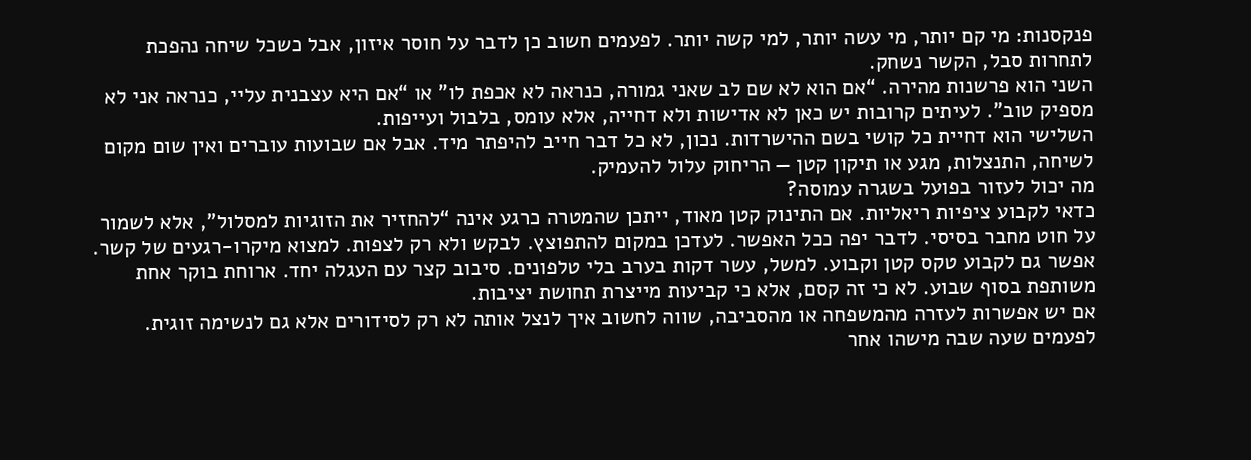פנקסנות: מי קם יותר, מי עשה יותר, למי קשה יותר. לפעמים חשוב כן לדבר על חוסר איזון, אבל כשכל שיחה נהפכת לתחרות סבל, הקשר נשחק.
השני הוא פרשנות מהירה. “אם הוא לא שם לב שאני גמורה, כנראה לא אכפת לו” או “אם היא עצבנית עליי, כנראה אני לא מספיק טוב”. לעיתים קרובות יש כאן לא אדישות ולא דחייה, אלא עומס, בלבול ועייפות.
השלישי הוא דחיית כל קושי בשם ההישרדות. נכון, לא כל דבר חייב להיפתר מיד. אבל אם שבועות עוברים ואין שום מקום לשיחה, התנצלות, מגע או תיקון קטן — הריחוק עלול להעמיק.
מה יכול לעזור בפועל בשגרה עמוסה?
כדאי לקבוע ציפיות ריאליות. אם התינוק קטן מאוד, ייתכן שהמטרה כרגע אינה “להחזיר את הזוגיות למסלול”, אלא לשמור על חוט מחבר בסיסי. לדבר יפה ככל האפשר. לעדכן במקום להתפוצץ. לבקש ולא רק לצפות. למצוא מיקרו-רגעים של קשר.
אפשר גם לקבוע טקס קטן וקבוע. למשל, עשר דקות בערב בלי טלפונים. סיבוב קצר עם העגלה יחד. ארוחת בוקר אחת משותפת בסוף שבוע. לא כי זה קסם, אלא כי קביעות מייצרת תחושת יציבות.
אם יש אפשרות לעזרה מהמשפחה או מהסביבה, שווה לחשוב איך לנצל אותה לא רק לסידורים אלא גם לנשימה זוגית. לפעמים שעה שבה מישהו אחר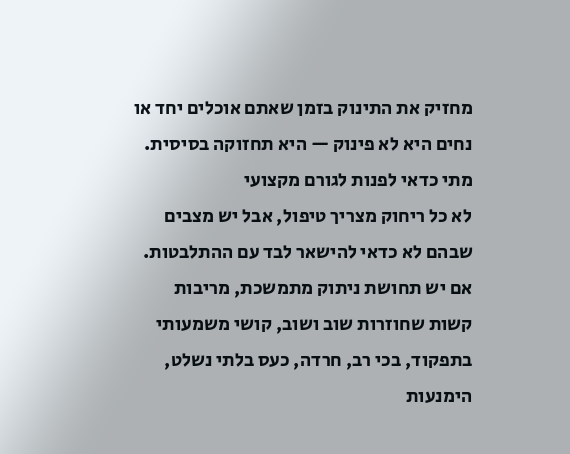מחזיק את התינוק בזמן שאתם אוכלים יחד או נחים היא לא פינוק — היא תחזוקה בסיסית.
מתי כדאי לפנות לגורם מקצועי
לא כל ריחוק מצריך טיפול, אבל יש מצבים שבהם לא כדאי להישאר לבד עם ההתלבטות. אם יש תחושת ניתוק מתמשכת, מריבות קשות שחוזרות שוב ושוב, קושי משמעותי בתפקוד, בכי רב, חרדה, כעס בלתי נשלט, הימנעות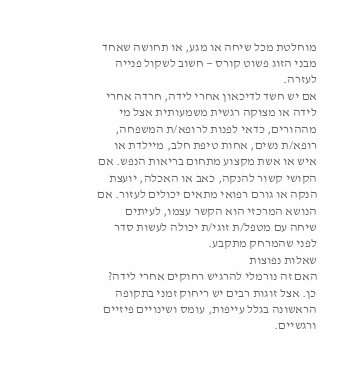מוחלטת מכל שיחה או מגע, או תחושה שאחד מבני הזוג פשוט קורס — חשוב לשקול פנייה לעזרה.
אם יש חשד לדיכאון אחרי לידה, חרדה אחרי לידה או מצוקה רגשית משמעותית אצל מי מההורים, כדאי לפנות לרופא/ת המשפחה, רופא/ת נשים, אחות טיפת חלב, מיילדת או איש או אשת מקצוע מתחום בריאות הנפש. אם הקושי קשור להנקה, כאב או האכלה, יועצת הנקה או גורם רפואי מתאים יכולים לעזור. אם הנושא המרכזי הוא הקשר עצמו, לעיתים שיחה עם מטפל/ת זוגי/ת יכולה לעשות סדר לפני שהמרחק מתקבע.
שאלות נפוצות
האם זה נורמלי להרגיש רחוקים אחרי לידה?
כן. אצל זוגות רבים יש ריחוק זמני בתקופה הראשונה בגלל עייפות, עומס ושינויים פיזיים ורגשיים.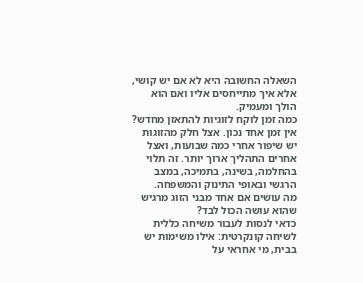השאלה החשובה היא לא אם יש קושי, אלא איך מתייחסים אליו ואם הוא הולך ומעמיק.
כמה זמן לוקח לזוגיות להתאזן מחדש?
אין זמן אחד נכון. אצל חלק מהזוגות יש שיפור אחרי כמה שבועות, ואצל אחרים התהליך ארוך יותר. זה תלוי בהחלמה, בשינה, בתמיכה, במצב הרגשי ובאופי התינוק והמשפחה.
מה עושים אם אחד מבני הזוג מרגיש שהוא עושה הכול לבד?
כדאי לנסות לעבור משיחה כללית לשיחה קונקרטית: אילו משימות יש בבית, מי אחראי על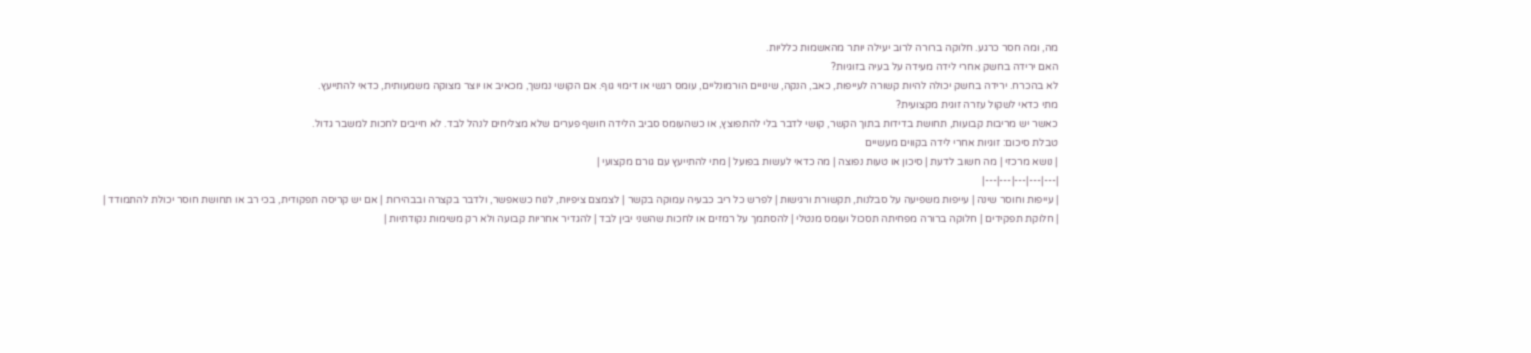מה, ומה חסר כרגע. חלוקה ברורה לרוב יעילה יותר מהאשמות כלליות.
האם ירידה בחשק אחרי לידה מעידה על בעיה בזוגיות?
לא בהכרח. ירידה בחשק יכולה להיות קשורה לעייפות, כאב, הנקה, שינויים הורמונליים, עומס רגשי או דימוי גוף. אם הקושי נמשך, מכאיב או יוצר מצוקה משמעותית, כדאי להתייעץ.
מתי כדאי לשקול עזרה זוגית מקצועית?
כאשר יש מריבות קבועות, תחושת בדידות בתוך הקשר, קושי לדבר בלי להתפוצץ, או כשהעומס סביב הלידה חושף פערים שלא מצליחים לנהל לבד. לא חייבים לחכות למשבר גדול.
טבלת סיכום: זוגיות אחרי לידה בקווים מעשיים
| נושא מרכזי | מה חשוב לדעת | סיכון או טעות נפוצה | מה כדאי לעשות בפועל | מתי להתייעץ עם גורם מקצועי |
|---|---|---|---|---|
| עייפות וחוסר שינה | עייפות משפיעה על סבלנות, תקשורת ורגישות | לפרש כל ריב כבעיה עמוקה בקשר | לצמצם ציפיות, לנוח כשאפשר, ולדבר בקצרה ובבהירות | אם יש קריסה תפקודית, בכי רב או תחושת חוסר יכולת להתמודד |
| חלוקת תפקידים | חלוקה ברורה מפחיתה תסכול ועומס מנטלי | להסתמך על רמזים או לחכות שהשני יבין לבד | להגדיר אחריות קבועה ולא רק משימות נקודתיות |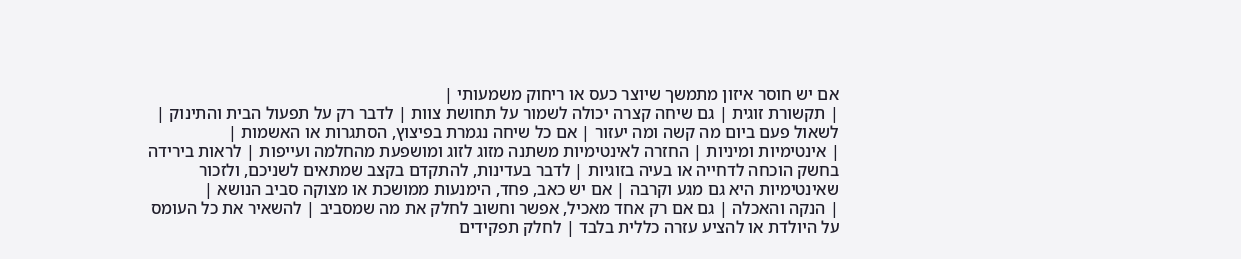אם יש חוסר איזון מתמשך שיוצר כעס או ריחוק משמעותי |
| תקשורת זוגית | גם שיחה קצרה יכולה לשמור על תחושת צוות | לדבר רק על תפעול הבית והתינוק | לשאול פעם ביום מה קשה ומה יעזור | אם כל שיחה נגמרת בפיצוץ, הסתגרות או האשמות |
| אינטימיות ומיניות | החזרה לאינטימיות משתנה מזוג לזוג ומושפעת מהחלמה ועייפות | לראות בירידה בחשק הוכחה לדחייה או בעיה בזוגיות | לדבר בעדינות, להתקדם בקצב שמתאים לשניכם, ולזכור שאינטימיות היא גם מגע וקרבה | אם יש כאב, פחד, הימנעות ממושכת או מצוקה סביב הנושא |
| הנקה והאכלה | גם אם רק אחד מאכיל, אפשר וחשוב לחלק את מה שמסביב | להשאיר את כל העומס על היולדת או להציע עזרה כללית בלבד | לחלק תפקידים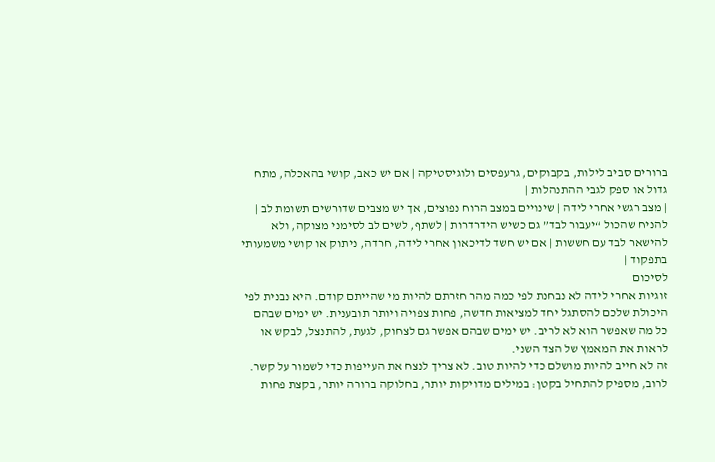ברורים סביב לילות, בקבוקים, גרעפסים ולוגיסטיקה | אם יש כאב, קושי בהאכלה, מתח גדול או ספק לגבי ההתנהלות |
| מצב רגשי אחרי לידה | שינויים במצב הרוח נפוצים, אך יש מצבים שדורשים תשומת לב | להניח שהכול “יעבור לבד” גם כשיש הידרדרות | לשתף, לשים לב לסימני מצוקה, ולא להישאר לבד עם חששות | אם יש חשד לדיכאון אחרי לידה, חרדה, ניתוק או קושי משמעותי בתפקוד |
לסיכום
זוגיות אחרי לידה לא נבחנת לפי כמה מהר חזרתם להיות מי שהייתם קודם. היא נבנית לפי היכולת שלכם להסתגל יחד למציאות חדשה, פחות צפויה ויותר תובענית. יש ימים שבהם כל מה שאפשר הוא לא לריב. יש ימים שבהם אפשר גם לצחוק, לגעת, להתנצל, לבקש או לראות את המאמץ של הצד השני.
זה לא חייב להיות מושלם כדי להיות טוב. לא צריך לנצח את העייפות כדי לשמור על קשר. לרוב, מספיק להתחיל בקטן: במילים מדויקות יותר, בחלוקה ברורה יותר, בקצת פחות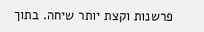פרשנות וקצת יותר שיחה. בתוך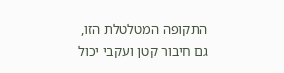התקופה המטלטלת הזו, גם חיבור קטן ועקבי יכול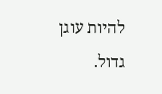להיות עוגן גדול.